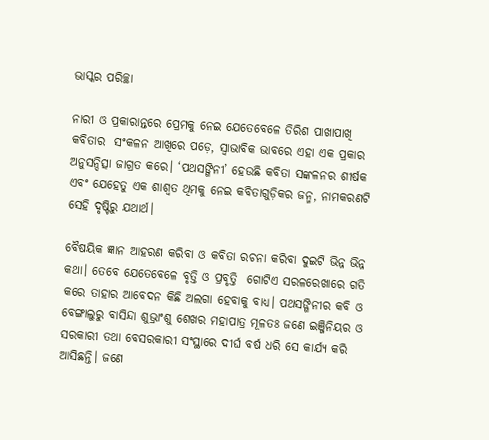ଭାସ୍କର ପରିଚ୍ଛା

ନାରୀ ଓ ପ୍ରକାରାନ୍ତରେ ପ୍ରେମକୁ ନେଇ ଯେତେବେଳେ ତିରିଶ ପାଖାପାଖି କବିତାର  ସଂକଳନ ଆଖିରେ ପଡ଼େ, ସ୍ୱାଭାବିକ ଭାବରେ ଏହା ଏକ ପ୍ରକାର ଅନୁସନ୍ଦିତ୍ସା ଜାଗ୍ରତ କରେ। ‘ପଥସଙ୍ଗିନୀ’ ହେଉଛି କବିତା ସଙ୍କଳନର ଶୀର୍ଷକ ଏବଂ ଯେହେତୁ ଏକ ଶାଶ୍ୱତ ଥିମକୁ ନେଇ କବିତାଗୁଡ଼ିକର ଜନ୍ମ, ନାମକରଣଟି ସେହି ଦୃଷ୍ଟିରୁ ଯଥାର୍ଥ।

ବୈଷୟିକ ଜ୍ଞାନ ଆହରଣ କରିବା ଓ କବିତା ରଚନା କରିବା ଦୁଇଟି ଭିନ୍ନ ଭିନ୍ନ କଥା। ତେବେ ଯେତେବେଳେ ବୃତ୍ତି ଓ ପ୍ରବୃତ୍ତି  ଗୋଟିଏ ସରଳରେଖାରେ ଗତି କରେ ତାହାର ଆବେଦନ କିଛି ଅଲଗା ହେବାକୁ ବାଧ୍ୟ। ପଥସଙ୍ଗିନୀର କବି ଓ ବେଙ୍ଗାଲୁରୁ ବାସିନ୍ଦା ଶୁଭ୍ରାଂଶୁ ଶେଖର ମହାପାତ୍ର ମୂଳତଃ ଜଣେ ଇଞ୍ଜିନିୟର ଓ ସରକାରୀ ତଥା ବେସରକାରୀ ସଂସ୍ଥାରେ ଦୀର୍ଘ ବର୍ଷ ଧରି ସେ କାର୍ଯ୍ୟ କରି ଆସିଛନ୍ତି। ଜଣେ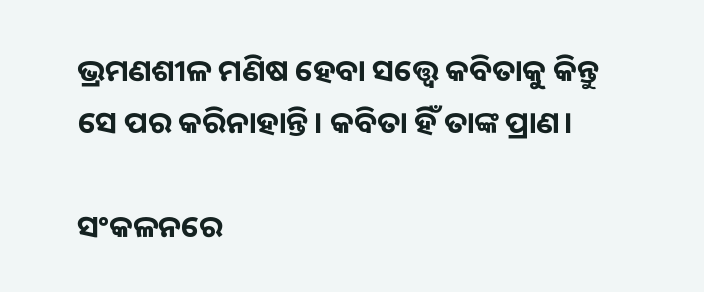ଭ୍ରମଣଶୀଳ ମଣିଷ ହେବା ସତ୍ତ୍ୱେ କବିତାକୁ କିନ୍ତୁ ସେ ପର କରିନାହାନ୍ତି। କବିତା ହିଁ ତାଙ୍କ ପ୍ରାଣ।

ସଂକଳନରେ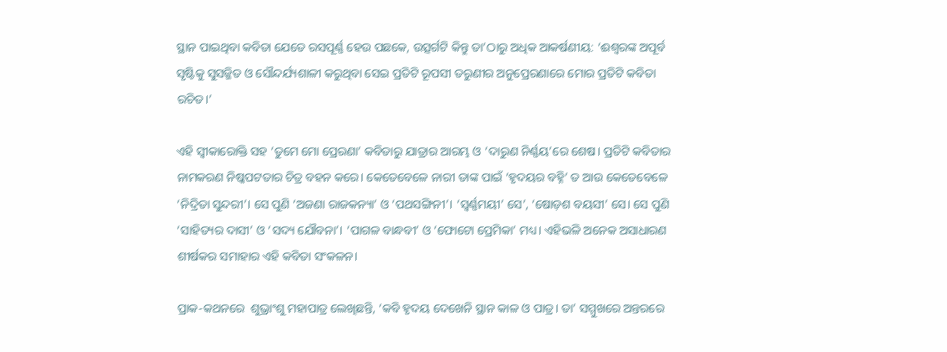ସ୍ଥାନ ପାଇଥିବା କବିତା ଯେତେ ରସପୂର୍ଣ୍ଣ ହେଉ ପଛକେ, ଉତ୍ସର୍ଗଟି କିନ୍ତୁ ତା’ଠାରୁ ଅଧିକ ଆକର୍ଷଣୀୟ: ‘ଈଶ୍ୱରଙ୍କ ଅପୂର୍ବ ସୃଷ୍ଟିକୁ ସୁସଜ୍ଜିତ ଓ ସୌନ୍ଦର୍ଯ୍ୟଶାଳୀ କରୁଥିବା ସେଇ ପ୍ରତିଟି ରୂପସୀ ତରୁଣୀର ଅନୁପ୍ରେରଣାରେ ମୋର ପ୍ରତିଟି କବିତା ରଚିତ।’

ଏହି ସ୍ୱୀକାରୋକ୍ତି ସହ ‘ତୁମେ ମୋ ପ୍ରେରଣା’ କବିତାରୁ ଯାତ୍ରାର ଆରମ୍ଭ ଓ ‘ଦାରୁଣ ନିର୍ଣ୍ଣୟ’ରେ ଶେଷ। ପ୍ରତିଟି କବିତାର ନାମକରଣ ନିଷ୍କପଟତାର ଚିତ୍ର ବହନ କରେ। କେତେବେଳେ ନାରୀ ତାଙ୍କ ପାଇଁ ‘ହୃଦୟର ବହ୍ନି’ ତ ଆଉ କେତେବେଳେ ‘ନିଦ୍ରିତା ସୁନ୍ଦରୀ’। ସେ ପୁଣି ‘ଅଜଣା ରାଜକନ୍ୟା’ ଓ ‘ପଥସଙ୍ଗିନୀ’। ‘ସ୍ୱର୍ଣ୍ଣମୟୀ’ ସେ’, ‘ଷୋଡ଼ଶ ବୟସୀ’ ସେ। ସେ ପୁଣି ‘ସାହିତ୍ୟର ଦାସୀ’ ଓ ‘ସଦ୍ୟ ଯୌବନା’। ‘ପାଗଳ ବାନ୍ଧବୀ’ ଓ ‘ଫୋଟୋ ପ୍ରେମିକା’ ମଧ୍ୟ। ଏହିଭଳି ଅନେକ ଅସାଧାରଣ ଶୀର୍ଷକର ସମାହାର ଏହି କବିତା ସଂକଳନ।

ପ୍ରାକ-କଥନରେ  ଶୁଭ୍ରାଂଶୁ ମହାପାତ୍ର ଲେଖିଛନ୍ତି, ‘କବି ହୃଦୟ ଦେଖେନି ସ୍ଥାନ କାଳ ଓ ପାତ୍ର। ତା’ ସମ୍ମୁଖରେ ଅନ୍ତରରେ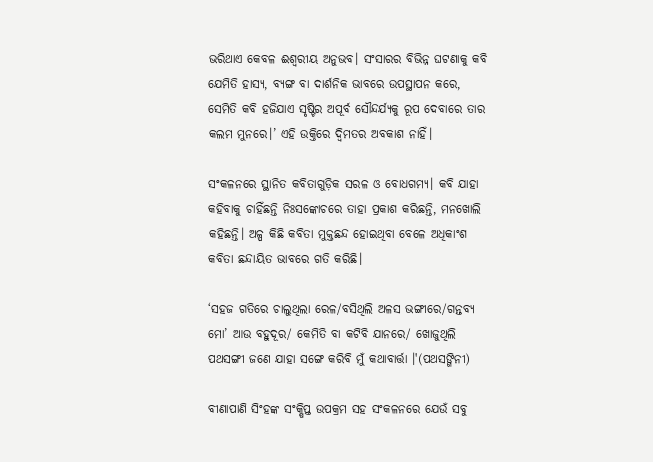ଭରିଥାଏ କେବଳ ଈଶ୍ୱରୀୟ ଅନୁଭବ। ସଂସାରର ବିଭିନ୍ନ ଘଟଣାକୁ କବି ଯେମିତି ହାସ୍ୟ, ବ୍ୟଙ୍ଗ ବା ଦାର୍ଶନିକ ଭାବରେ ଉପସ୍ଥାପନ କରେ, ସେମିତି କବି ହଜିଯାଏ ସୃଷ୍ଟିର ଅପୂର୍ବ ସୌନ୍ଦର୍ଯ୍ୟକୁ ରୂପ ଦେବାରେ ତାର କଲମ ମୁନରେ।’ ଏହି ଉକ୍ତିରେ ଦ୍ୱିମତର ଅବକାଶ ନାହିଁ।

ସଂକଳନରେ ସ୍ଥାନିତ କବିତାଗୁଡ଼ିକ ସରଳ ଓ ବୋଧଗମ୍ୟ। କବି ଯାହା କହିବାକୁ ଚାହିଁଛନ୍ତି ନିଃସଙ୍କୋଚରେ ତାହା ପ୍ରକାଶ କରିଛନ୍ତି, ମନଖୋଲି କହିଛନ୍ତି। ଅଳ୍ପ କିଛି କବିତା ମୁକ୍ତଛନ୍ଦ ହୋଇଥିବା ବେଳେ ଅଧିକାଂଶ  କବିତା ଛନ୍ଦାୟିତ ଭାବରେ ଗତି କରିଛି।

‘ସହଜ ଗତିରେ ଚାଲୁଥିଲା ରେଳ/ବସିଥିଲି ଅଳସ ଭଙ୍ଗୀରେ/ଗନ୍ତବ୍ୟ ମୋ’ ଆଉ ବହୁଦୂର/ କେମିତି ବା କଟିବି ଯାନରେ/ ଖୋଜୁଥିଲି ପଥସଙ୍ଗୀ ଜଣେ ଯାହା ସଙ୍ଗେ କରିବି ମୁଁ କଥାବାର୍ତ୍ତା ।'(ପଥସଙ୍ଗିନୀ)

ବୀଣାପାଣି ସିଂହଙ୍କ ସଂକ୍ଷିପ୍ତ ଉପକ୍ରମ ସହ ସଂକଳନରେ ଯେଉଁ ସବୁ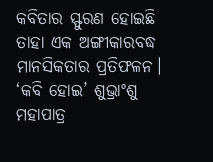କବିତାର ସ୍ଫୁରଣ ହୋଇଛି ତାହା ଏକ ଅଙ୍ଗୀକାରବଦ୍ଧ ମାନସିକତାର ପ୍ରତିଫଳନ। ‘କବି ହୋଇ’ ଶୁଭ୍ରାଂଶୁ ମହାପାତ୍ର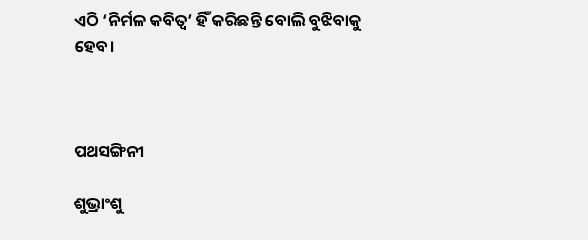ଏଠି ‘ନିର୍ମଳ କବିତ୍ୱ’ ହିଁ କରିଛନ୍ତି ବୋଲି ବୁଝିବାକୁ ହେବ।



ପଥସଙ୍ଗିନୀ

ଶୁଭ୍ରାଂଶୁ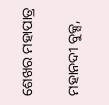ଶେଖର ମହାପାତ୍ର

ମହାନଦୀ ବୁକ୍ସ,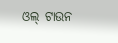ଓଲ୍‌ ଟାଉନ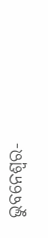ଭୁବନେଶ୍ୱର-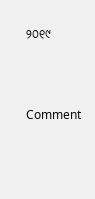୨୦୧୯



Comment